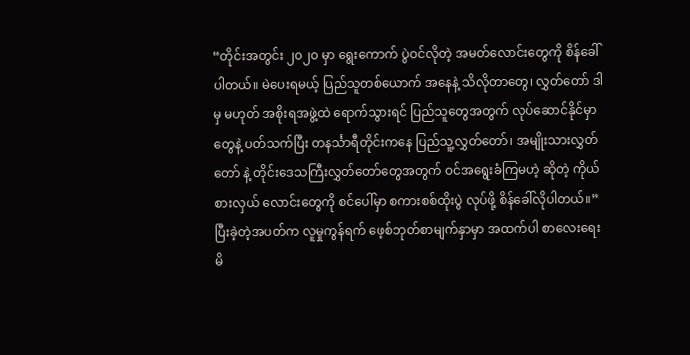“တိုင်းအတွင်း ၂၀၂၀ မှာ ရွေးကောက် ပွဲဝင်လိုတဲ့ အမတ်လောင်းတွေကို စိန်ခေါ် ပါတယ်။ မဲပေးရမယ့် ပြည်သူတစ်ယောက် အနေနဲ့ သိလိုတာတွေ၊ လွှတ်တော် ဒါမှ မဟုတ် အစိုးရအဖွဲ့ထဲ ရောက်သွားရင် ပြည်သူတွေအတွက် လုပ်ဆောင်နိုင်မှာ တွေနဲ့ ပတ်သက်ပြီး တနင်္သာရီတိုင်းကနေ ပြည်သူ့လွှတ်တော်၊ အမျိုးသားလွှတ်တော် နဲ့ တိုင်းဒေသကြီးလွှတ်တော်တွေအတွက် ဝင်အရွေးခံကြမဟဲ့ ဆိုတဲ့ ကိုယ်စားလှယ် လောင်းတွေကို စင်ပေါ်မှာ စကားစစ်ထိုးပွဲ လုပ်ဖို့ စိန်ခေါ်လိုပါတယ်။”
ပြီးခဲ့တဲ့အပတ်က လူမှုကွန်ရက် ဖေ့စ်ဘုတ်စာမျက်နှာမှာ အထက်ပါ စာလေးရေးမိ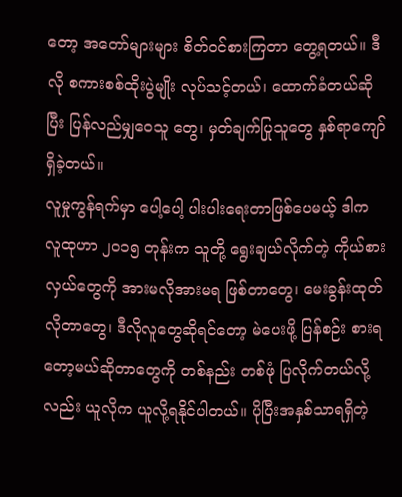တော့ အတော်များများ စိတ်ဝင်စားကြတာ တွေ့ရတယ်။ ဒီလို စကားစစ်ထိုးပွဲမျိုး လုပ်သင့်တယ်၊ ထောက်ခံတယ်ဆိုပြီး ပြန်လည်မျှဝေသူ တွေ၊ မှတ်ချက်ပြုသူတွေ နှစ်ရာကျော် ရှိခဲ့တယ်။
လူမှုကွန်ရက်မှာ ပေါ့ပေါ့ ပါးပါးရေးတာဖြစ်ပေမယ့် ဒါက လူထုဟာ ၂၀၁၅ တုန်းက သူတို့ ရွေးချယ်လိုက်တဲ့ ကိုယ်စားလှယ်တွေကို အားမလိုအားမရ ဖြစ်တာတွေ၊ မေးခွန်းထုတ်လိုတာတွေ၊ ဒီလိုလူတွေဆိုရင်တော့ မဲပေးဖို့ ပြန်စဉ်း စားရတော့မယ်ဆိုတာတွေကို တစ်နည်း တစ်ဖုံ ပြလိုက်တယ်လို့လည်း ယူလိုက ယူလို့ရနိုင်ပါတယ်။ ပိုပြီးအနှစ်သာရရှိတဲ့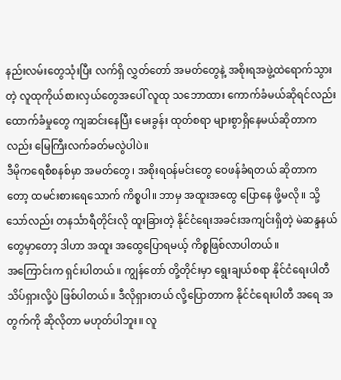နည်းလမ်းတွေသုံးပြီး လက်ရှိ လွှတ်တော် အမတ်တွေနဲ့ အစိုးရအဖွဲ့ထဲရောက်သွား တဲ့ လူထုကိုယ်စားလှယ်တွေအပေါ် လူထု သဘောထား ကောက်ခံမယ်ဆိုရင်လည်း ထောက်ခံမှုတွေ ကျဆင်းနေပြီး မေးခွန်း ထုတ်စရာ များစွာရှိနေမယ်ဆိုတာက လည်း မြေကြီးလက်ခတ်မလွဲပါပဲ။
ဒီမိုကရေစီစနစ်မှာ အမတ်တွေ၊ အစိုးရဝန်မင်းတွေ ဝေဖန်ခံရတယ် ဆိုတာကတော့ ထမင်းစားရေသောက် ကိစ္စပါ။ ဘာမှ အထူးအထွေ ပြောနေ ဖို့မလို။ သို့သော်လည်း တနင်္သာရီတိုင်းလို ထူးခြားတဲ့ နိုင်ငံရေးအခင်းအကျင်းရှိတဲ့ မဲဆန္ဒနယ်တွေမှာတော့ ဒါဟာ အထူး အထွေပြောရမယ့် ကိစ္စဖြစ်လာပါတယ်။
အကြောင်းက ရှင်းပါတယ်။ ကျွန်တော် တို့တိုင်းမှာ ရွေးချယ်စရာ နိုင်ငံရေးပါတီ သိပ်ရှားလို့ပဲ ဖြစ်ပါတယ်။ ဒီလိုရှားတယ် လို့ပြောတာက နိုင်ငံရေးပါတီ အရေ အတွက်ကို ဆိုလိုတာ မဟုတ်ပါဘူး။ လူ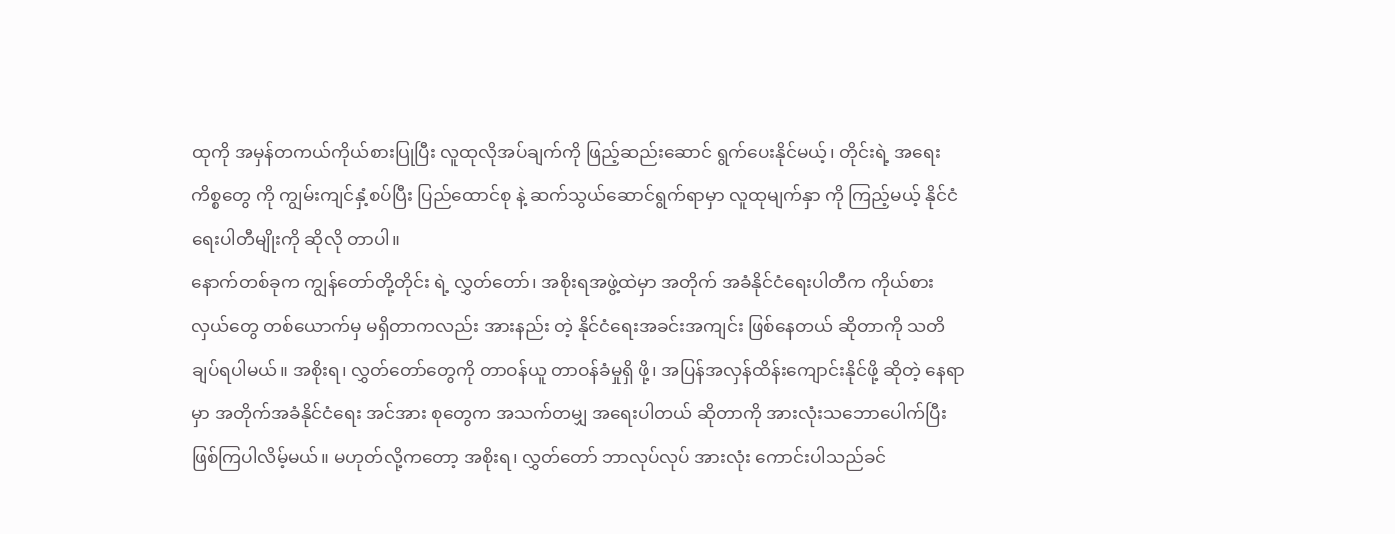ထုကို အမှန်တကယ်ကိုယ်စားပြုပြီး လူထုလိုအပ်ချက်ကို ဖြည့်ဆည်းဆောင် ရွက်ပေးနိုင်မယ့်၊ တိုင်းရဲ့ အရေးကိစ္စတွေ ကို ကျွမ်းကျင်နှံ့စပ်ပြီး ပြည်ထောင်စု နဲ့ ဆက်သွယ်ဆောင်ရွက်ရာမှာ လူထုမျက်နှာ ကို ကြည့်မယ့် နိုင်ငံရေးပါတီမျိုးကို ဆိုလို တာပါ။
နောက်တစ်ခုက ကျွန်တော်တို့တိုင်း ရဲ့ လွှတ်တော်၊ အစိုးရအဖွဲ့ထဲမှာ အတိုက် အခံနိုင်ငံရေးပါတီက ကိုယ်စားလှယ်တွေ တစ်ယောက်မှ မရှိတာကလည်း အားနည်း တဲ့ နိုင်ငံရေးအခင်းအကျင်း ဖြစ်နေတယ် ဆိုတာကို သတိချပ်ရပါမယ်။ အစိုးရ၊ လွှတ်တော်တွေကို တာဝန်ယူ တာဝန်ခံမှုရှိ ဖို့၊ အပြန်အလှန်ထိန်းကျောင်းနိုင်ဖို့ ဆိုတဲ့ နေရာမှာ အတိုက်အခံနိုင်ငံရေး အင်အား စုတွေက အသက်တမျှ အရေးပါတယ် ဆိုတာကို အားလုံးသဘောပေါက်ပြီး ဖြစ်ကြပါလိမ့်မယ်။ မဟုတ်လို့ကတော့ အစိုးရ၊ လွှတ်တော် ဘာလုပ်လုပ် အားလုံး ကောင်းပါသည်ခင်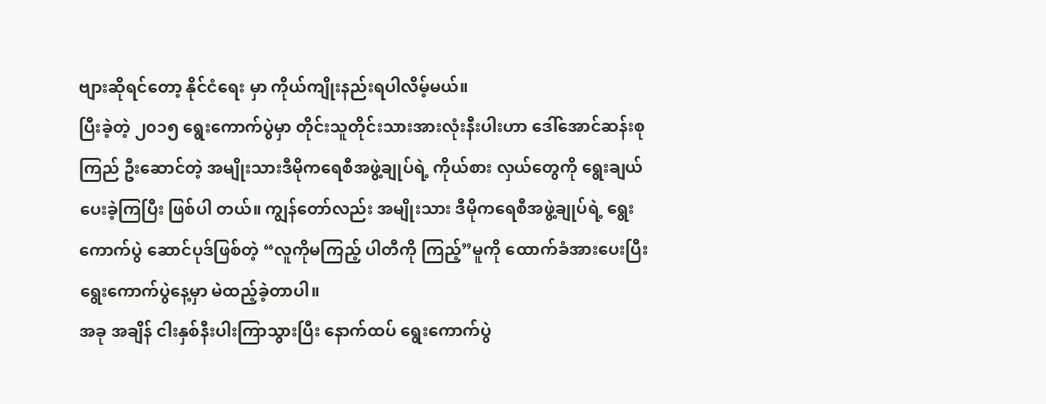ဗျားဆိုရင်တော့ နိုင်ငံရေး မှာ ကိုယ်ကျိုးနည်းရပါလိမ့်မယ်။
ပြီးခဲ့တဲ့ ၂၀၁၅ ရွေးကောက်ပွဲမှာ တိုင်းသူတိုင်းသားအားလုံးနီးပါးဟာ ဒေါ်အောင်ဆန်းစုကြည် ဦးဆောင်တဲ့ အမျိုးသားဒီမိုကရေစီအဖွဲ့ချုပ်ရဲ့ ကိုယ်စား လှယ်တွေကို ရွေးချယ်ပေးခဲ့ကြပြီး ဖြစ်ပါ တယ်။ ကျွန်တော်လည်း အမျိုးသား ဒီမိုကရေစီအဖွဲ့ချုပ်ရဲ့ ရွေးကောက်ပွဲ ဆောင်ပုဒ်ဖြစ်တဲ့ “လူကိုမကြည့် ပါတီကို ကြည့်”မူကို ထောက်ခံအားပေးပြီး ရွေးကောက်ပွဲနေ့မှာ မဲထည့်ခဲ့တာပါ။
အခု အချိန် ငါးနှစ်နီးပါးကြာသွားပြီး နောက်ထပ် ရွေးကောက်ပွဲ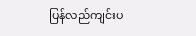ပြန်လည်ကျင်းပ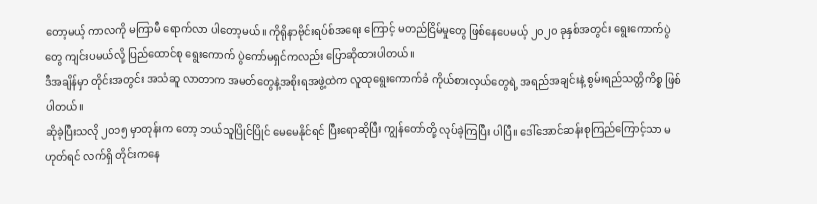တော့မယ့် ကာလကို မကြာမီ ရောက်လာ ပါတော့မယ်။ ကိုရိုနာဗိုင်းရပ်စ်အရေး ကြောင့် မတည်ငြိမ်မှုတွေ ဖြစ်နေပေမယ့် ၂၀၂၀ ခုနှစ်အတွင်း ရွေးကောက်ပွဲတွေ ကျင်းပမယ်လို့ ပြည်ထောင်စု ရွေးကောက် ပွဲကော်မရှင်ကလည်း ပြောဆိုထားပါတယ်။
ဒီအချိန်မှာ တိုင်းအတွင်း အသံဆူ လာတာက အမတ်တွေနဲ့အစိုးရအဖွဲ့ထဲက လူထုရွေးကောက်ခံ ကိုယ်စားလှယ်တွေရဲ့ အရည်အချင်းနဲ့ စွမ်းရည်သတ္တိကိစ္စ ဖြစ် ပါတယ်။
ဆိုခဲ့ပြီးသလို ၂၀၁၅ မှာတုန်းက တော့ ဘယ်သူပြိုင်ပြိုင် မေမေနိုင်ရင် ပြီးရောဆိုပြီး ကျွန်တော်တို့ လုပ်ခဲ့ကြပြီး ပါပြီ။ ဒေါ်အောင်ဆန်းစုကြည်ကြောင့်သာ မဟုတ်ရင် လက်ရှိ တိုင်းကနေ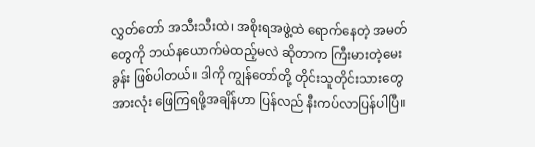လွှတ်တော် အသီးသီးထဲ၊ အစိုးရအဖွဲ့ထဲ ရောက်နေတဲ့ အမတ်တွေကို ဘယ်နယောက်မဲထည့်မလဲ ဆိုတာက ကြီးမားတဲ့မေးခွန်း ဖြစ်ပါတယ်။ ဒါကို ကျွန်တော်တို့ တိုင်းသူတိုင်းသားတွေ အားလုံး ဖြေကြရဖို့အချိန်ဟာ ပြန်လည် နီးကပ်လာပြန်ပါပြီ။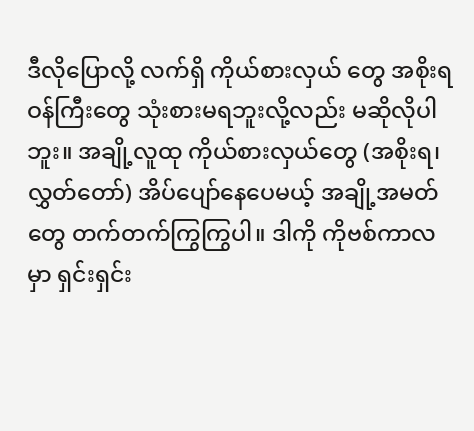ဒီလိုပြောလို့ လက်ရှိ ကိုယ်စားလှယ် တွေ အစိုးရဝန်ကြီးတွေ သုံးစားမရဘူးလို့လည်း မဆိုလိုပါဘူး။ အချို့လူထု ကိုယ်စားလှယ်တွေ (အစိုးရ၊ လွှတ်တော်) အိပ်ပျော်နေပေမယ့် အချို့အမတ်တွေ တက်တက်ကြွကြွပါ။ ဒါကို ကိုဗစ်ကာလ မှာ ရှင်းရှင်း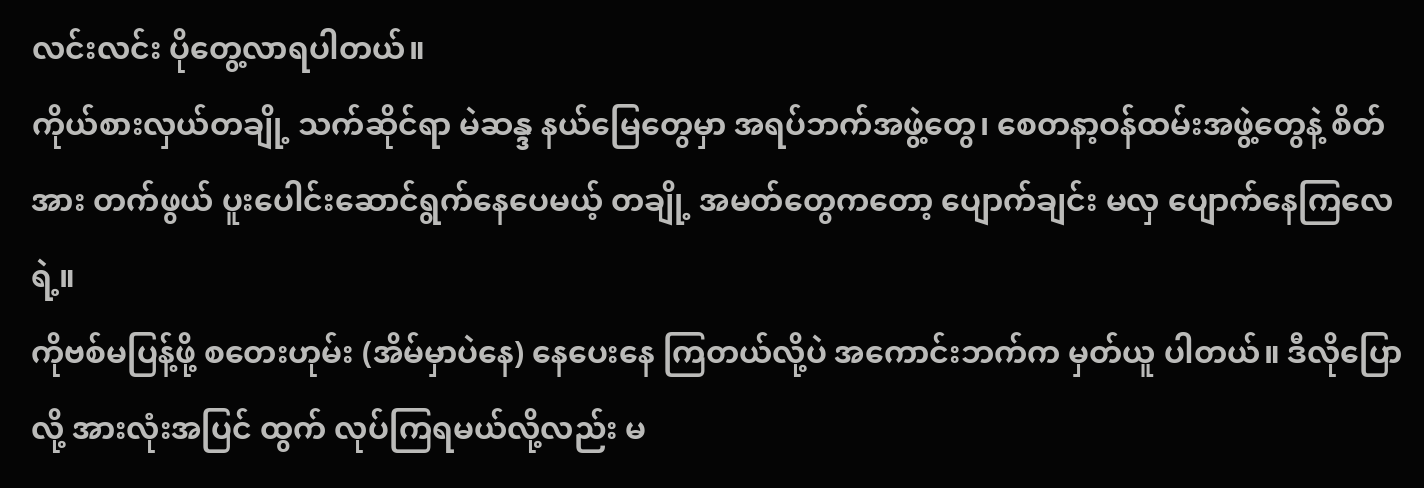လင်းလင်း ပိုတွေ့လာရပါတယ်။
ကိုယ်စားလှယ်တချို့ သက်ဆိုင်ရာ မဲဆန္ဒ နယ်မြေတွေမှာ အရပ်ဘက်အဖွဲ့တွေ၊ စေတနာ့ဝန်ထမ်းအဖွဲ့တွေနဲ့ စိတ်အား တက်ဖွယ် ပူးပေါင်းဆောင်ရွက်နေပေမယ့် တချို့ အမတ်တွေကတော့ ပျောက်ချင်း မလှ ပျောက်နေကြလေရဲ့။
ကိုဗစ်မပြန့်ဖို့ စတေးဟုမ်း (အိမ်မှာပဲနေ) နေပေးနေ ကြတယ်လို့ပဲ အကောင်းဘက်က မှတ်ယူ ပါတယ်။ ဒီလိုပြောလို့ အားလုံးအပြင် ထွက် လုပ်ကြရမယ်လို့လည်း မ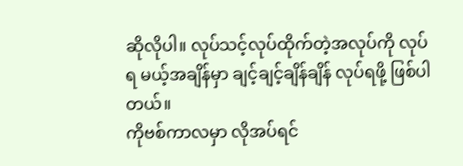ဆိုလိုပါ။ လုပ်သင့်လုပ်ထိုက်တဲ့အလုပ်ကို လုပ်ရ မယ့်အချိန်မှာ ချင့်ချင့်ချိန်ချိန် လုပ်ရဖို့ ဖြစ်ပါတယ်။
ကိုဗစ်ကာလမှာ လိုအပ်ရင်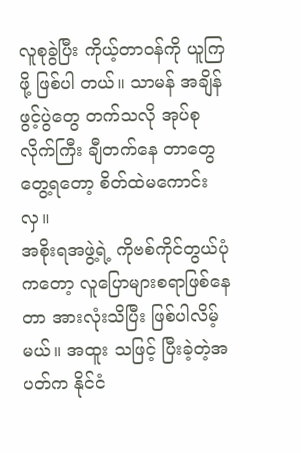လူစုခွဲပြီး ကိုယ့်တာဝန်ကို ယူကြဖို့ ဖြစ်ပါ တယ်။ သာမန် အချိန်ဖွင့်ပွဲတွေ တက်သလို အုပ်စုလိုက်ကြီး ချီတက်နေ တာတွေ တွေ့ရတော့ စိတ်ထဲမကောင်းလှ။
အစိုးရအဖွဲ့ရဲ့ ကိုဗစ်ကိုင်တွယ်ပုံ ကတော့ လူပြောများစရာဖြစ်နေတာ အားလုံးသိပြီး ဖြစ်ပါလိမ့်မယ်။ အထူး သဖြင့် ပြီးခဲ့တဲ့အပတ်က နိုင်ငံ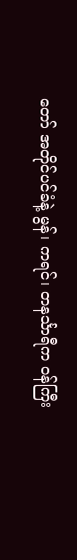တော် အတိုင်ပင်ခံနဲ့ မွန်၊ ကရင်၊ တနင်္သာရီက ဝန်ကြီး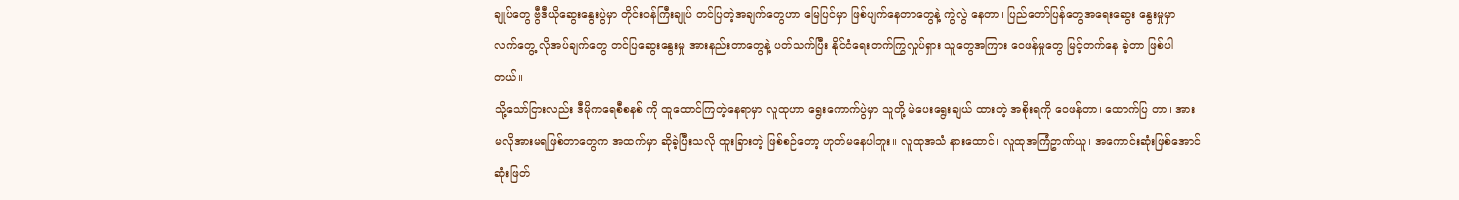ချုပ်တွေ ဗွီဒီယိုဆွေးနွေးပွဲမှာ တိုင်းဝန်ကြီးချုပ် တင်ပြတဲ့အချက်တွေဟာ မြေပြင်မှာ ဖြစ်ပျက်နေတာတွေနဲ့ ကွဲလွဲ နေတာ၊ ပြည်တော်ပြန်တွေအရေးဆွေး နွေးမှုမှာ လက်တွေ့ လိုအပ်ချက်တွေ တင်ပြဆွေးနွေးမှု အားနည်းတာတွေနဲ့ ပတ်သက်ပြီး နိုင်ငံရေးတက်ကြွလှုပ်ရှား သူတွေအကြား ဝေဖန်မှုတွေ မြင့်တက်နေ ခဲ့တာ ဖြစ်ပါတယ်။
သို့သော်ငြားလည်း ဒီမိုကရေစီစနစ် ကို ထူထောင်ကြတဲ့နေရာမှာ လူထုဟာ ရွေးကောက်ပွဲမှာ သူတို့ မဲပေးရွေးချယ် ထားတဲ့ အစိုးရကို ဝေဖန်တာ၊ ထောက်ပြ တာ၊ အားမလိုအားမရဖြစ်တာတွေက အထက်မှာ ဆိုခဲ့ပြီးသလို ထူးခြားတဲ့ ဖြစ်စဉ်တော့ ဟုတ်မနေပါဘူး။ လူထုအသံ နားထောင်၊ လူထုအကြံဥာဏ်ယူ၊ အကောင်းဆုံးဖြစ်အောင် ဆုံးဖြတ်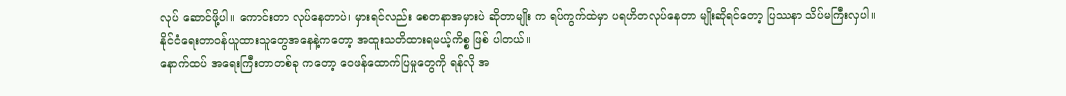လုပ် ဆောင်ဖို့ပါ။ ကောင်းတာ လုပ်နေတာပဲ၊ မှားရင်လည်း စေတနာအမှားပဲ ဆိုတာမျိုး က ရပ်ကွက်ထဲမှာ ပရဟိတလုပ်နေတာ မျိုးဆိုရင်တော့ ပြဿနာ သိပ်မကြီးလှပါ။
နိုင်ငံရေးတာဝန်ယူထားသူတွေအနေနဲ့ကတော့ အထူးသတိထားရမယ့်ကိစ္စ ဖြစ် ပါတယ်။
နောက်ထပ် အရေးကြီးတာတစ်ခု ကတော့ ဝေဖန်ထောက်ပြမှုတွေကို ရန်လို အ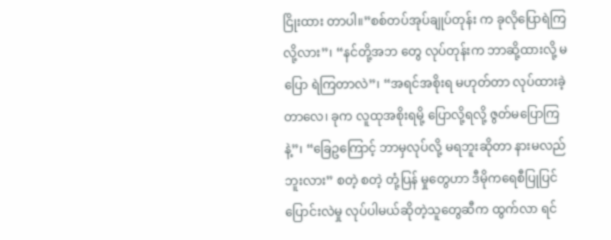ငြိုးထား တာပါ။”စစ်တပ်အုပ်ချုပ်တုန်း က ခုလိုပြောရဲကြလို့လား”၊ “နင်တို့အဘ တွေ လုပ်တုန်းက ဘာဆို့ထားလို့ မပြော ရဲကြတာလဲ”၊ “အရင်အစိုးရ မဟုတ်တာ လုပ်ထားခဲ့တာလေ၊ ခုက လူထုအစိုးရမို့ ပြောလို့ရလို့ ဇွတ်မပြောကြနဲ့”၊ “ခြေဥကြောင့် ဘာမှလုပ်လို့ မရဘူးဆိုတာ နားမလည်ဘူးလား” စတဲ့ စတဲ့ တုံ့ပြန် မှုတွေဟာ ဒီမိုကရေစီပြုပြင်ပြောင်းလဲမှု လုပ်ပါမယ်ဆိုတဲ့သူတွေဆီက ထွက်လာ ရင်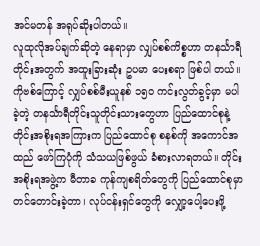အင်မတန် အရုပ်ဆိုးပါတယ်။
လူထုလိုအပ်ချက်ဆိုတဲ့ နေရာမှာ လျှပ်စစ်ကိစ္စဟာ တနင်္သာရီတိုင်းအတွက် အထူးခြားဆုံး ဥပမာ ပေးစရာ ဖြစ်ပါ တယ်။ ကိုဗစ်ကြောင့် လျှပ်စစ်မီးယူနစ် ၁၅၀ ကင်းလွတ်ခွင့်မှာ မပါခဲ့တဲ့ တနင်္သာရီတိုင်းသူတိုင်းသားတွေဟာ ပြည်ထောင်စုနဲ့ တိုင်းအစိုးရအကြားက ပြည်ထောင်စု စနစ်ကို အကောင်အထည် ဖော်ကြပုံကို သံသယဖြစ်ဖွယ် ခံစားလာရတယ်။ တိုင်းအစိုးရအဖွဲ့က မီတာခ ကုန်ကျစရိတ်တွေကို ပြည်ထောင်စုမှာ တင်တောင်းခဲ့တာ၊ လုပ်ငန်းရှင်တွေကို လျှော့ပေါ့ပေးဖို့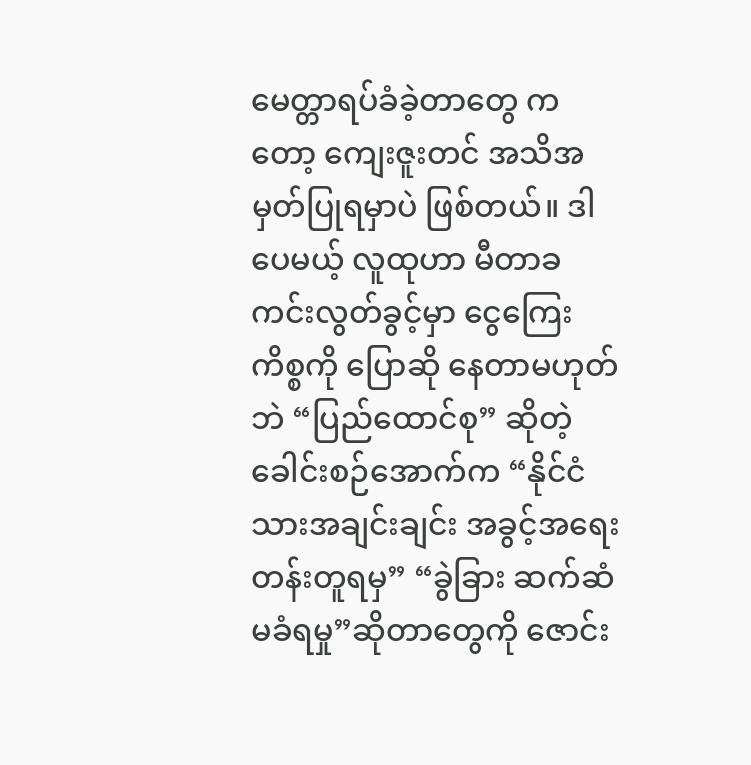မေတ္တာရပ်ခံခဲ့တာတွေ ကတော့ ကျေးဇူးတင် အသိအမှတ်ပြုရမှာပဲ ဖြစ်တယ်။ ဒါပေမယ့် လူထုဟာ မီတာခ ကင်းလွတ်ခွင့်မှာ ငွေကြေးကိစ္စကို ပြောဆို နေတာမဟုတ်ဘဲ “ပြည်ထောင်စု” ဆိုတဲ့ ခေါင်းစဉ်အောက်က “နိုင်ငံသားအချင်းချင်း အခွင့်အရေး တန်းတူရမှ” “ခွဲခြား ဆက်ဆံမခံရမှု”ဆိုတာတွေကို ဇောင်း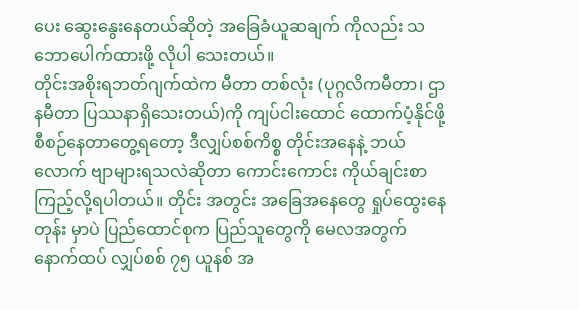ပေး ဆွေးနွေးနေတယ်ဆိုတဲ့ အခြေခံယူဆချက် ကိုလည်း သဘောပေါက်ထားဖို့ လိုပါ သေးတယ်။
တိုင်းအစိုးရဘတ်ဂျက်ထဲက မီတာ တစ်လုံး (ပုဂ္ဂလိကမီတာ၊ ဌာနမီတာ ပြဿနာရှိသေးတယ်)ကို ကျပ်ငါးထောင် ထောက်ပံ့နိုင်ဖို့ စီစဉ်နေတာတွေ့ရတော့ ဒီလျှပ်စစ်ကိစ္စ တိုင်းအနေနဲ့ ဘယ်လောက် ဗျာများရသလဲဆိုတာ ကောင်းကောင်း ကိုယ်ချင်းစာ ကြည့်လို့ရပါတယ်။ တိုင်း အတွင်း အခြေအနေတွေ ရှုပ်ထွေးနေတုန်း မှာပဲ ပြည်ထောင်စုက ပြည်သူတွေကို မေလအတွက် နောက်ထပ် လျှပ်စစ် ၇၅ ယူနစ် အ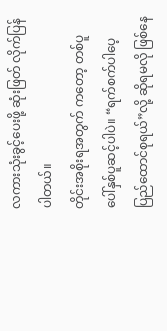လကားသုံးခွင့်ပေးဖို့ ဆုံးဖြတ် လိုက်ပြန်ပါတယ်။
တိုင်းအစိုးရအတွက် ကတော့ တစ်ပူပေါ်နှစ်ပူဆင့်ပါပဲ။ “ရက်စက်ပါပေ့ ပြည်ထောင်စုရယ်”လို့ ဆိုရမလို ဖြစ်နေ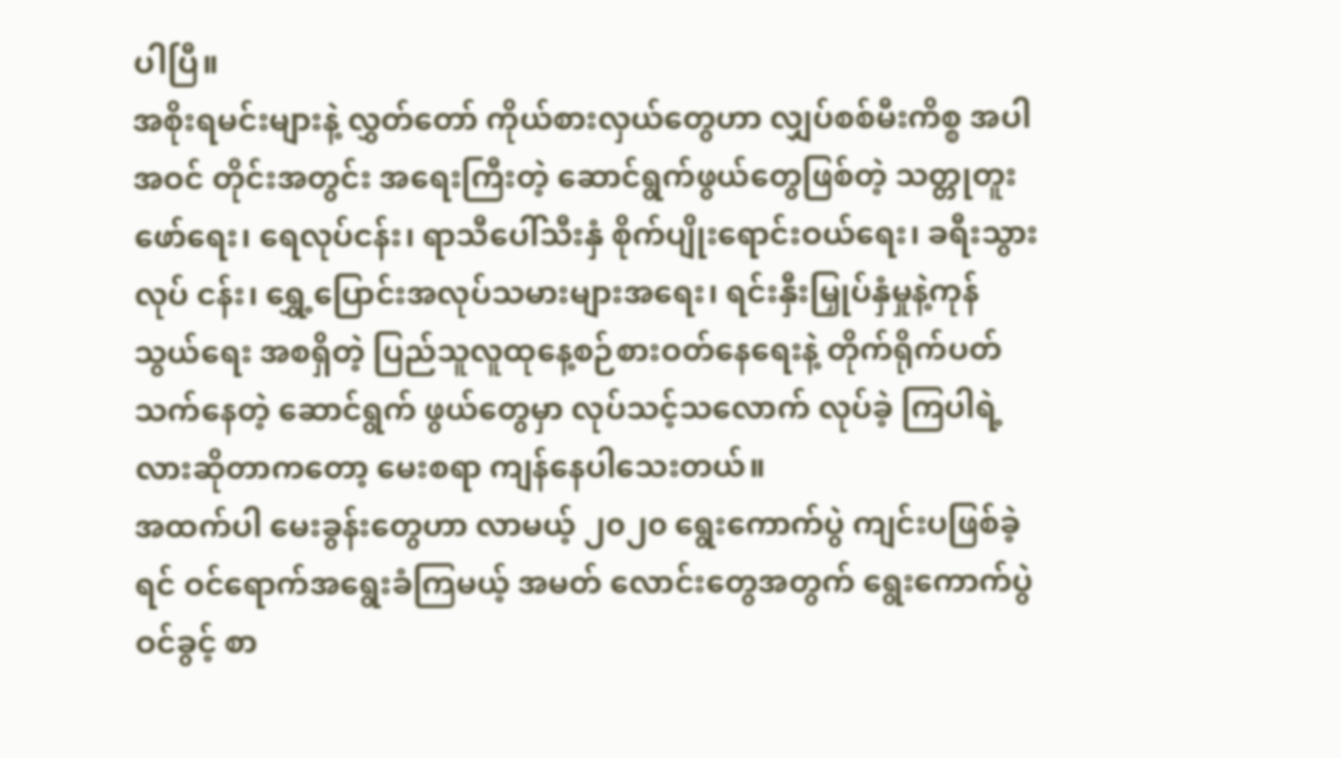ပါပြီ။
အစိုးရမင်းများနဲ့ လွှတ်တော် ကိုယ်စားလှယ်တွေဟာ လျှပ်စစ်မီးကိစ္စ အပါအဝင် တိုင်းအတွင်း အရေးကြီးတဲ့ ဆောင်ရွက်ဖွယ်တွေဖြစ်တဲ့ သတ္တုတူး ဖော်ရေး၊ ရေလုပ်ငန်း၊ ရာသီပေါ်သီးနှံ စိုက်ပျိုးရောင်းဝယ်ရေး၊ ခရီးသွားလုပ် ငန်း၊ ရွှေ့ပြောင်းအလုပ်သမားများအရေး၊ ရင်းနှီးမြှုပ်နှံမှုနဲ့ကုန်သွယ်ရေး အစရှိတဲ့ ပြည်သူလူထုနေ့စဉ်စားဝတ်နေရေးနဲ့ တိုက်ရိုက်ပတ်သက်နေတဲ့ ဆောင်ရွက် ဖွယ်တွေမှာ လုပ်သင့်သလောက် လုပ်ခဲ့ ကြပါရဲ့လားဆိုတာကတော့ မေးစရာ ကျန်နေပါသေးတယ်။
အထက်ပါ မေးခွန်းတွေဟာ လာမယ့် ၂၀၂၀ ရွေးကောက်ပွဲ ကျင်းပဖြစ်ခဲ့ရင် ဝင်ရောက်အရွေးခံကြမယ့် အမတ် လောင်းတွေအတွက် ရွေးကောက်ပွဲဝင်ခွင့် စာ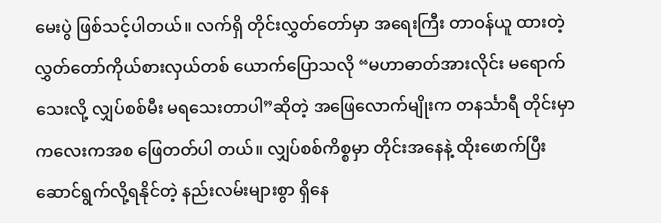မေးပွဲ ဖြစ်သင့်ပါတယ်။ လက်ရှိ တိုင်းလွှတ်တော်မှာ အရေးကြီး တာဝန်ယူ ထားတဲ့ လွှတ်တော်ကိုယ်စားလှယ်တစ် ယောက်ပြောသလို “မဟာဓာတ်အားလိုင်း မရောက်သေးလို့ လျှပ်စစ်မီး မရသေးတာပါ”ဆိုတဲ့ အဖြေလောက်မျိုးက တနင်္သာရီ တိုင်းမှာ ကလေးကအစ ဖြေတတ်ပါ တယ်။ လျှပ်စစ်ကိစ္စမှာ တိုင်းအနေနဲ့ ထိုးဖောက်ပြီး ဆောင်ရွက်လို့ရနိုင်တဲ့ နည်းလမ်းများစွာ ရှိနေ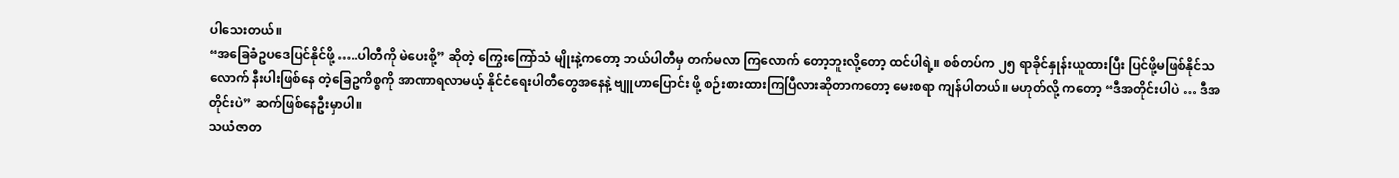ပါသေးတယ်။
“အခြေခံဥပဒေပြင်နိုင်ဖို့ …..ပါတီကို မဲပေးစို့” ဆိုတဲ့ ကြွေးကြော်သံ မျိုးနဲ့ကတော့ ဘယ်ပါတီမှ တက်မလာ ကြလောက် တော့ဘူးလို့တော့ ထင်ပါရဲ့။ စစ်တပ်က ၂၅ ရာခိုင်နှုန်းယူထားပြီး ပြင်ဖို့မဖြစ်နိုင်သလောက် နီးပါးဖြစ်နေ တဲ့ခြေဥကိစ္စကို အာဏာရလာမယ့် နိုင်ငံရေးပါတီတွေအနေနဲ့ ဗျူဟာပြောင်း ဖို့ စဉ်းစားထားကြပြီလားဆိုတာကတော့ မေးစရာ ကျန်ပါတယ်။ မဟုတ်လို့ ကတော့ “ဒီအတိုင်းပါပဲ … ဒီအတိုင်းပဲ” ဆက်ဖြစ်နေဦးမှာပါ။
သယံဇာတ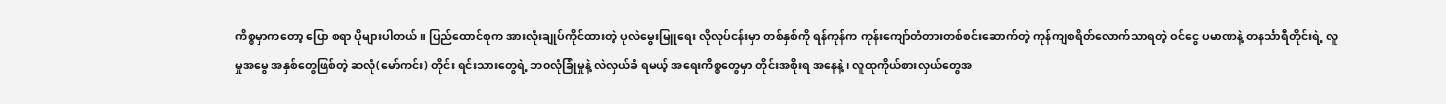ကိစ္စမှာကတော့ ပြော စရာ ပိုများပါတယ်။ ပြည်ထောင်စုက အားလုံးချုပ်ကိုင်ထားတဲ့ ပုလဲမွေးမြူရေး လိုလုပ်ငန်းမှာ တစ်နှစ်ကို ရန်ကုန်က ကုန်းကျော်တံတားတစ်စင်းဆောက်တဲ့ ကုန်ကျစရိတ်လောက်သာရတဲ့ ဝင်ငွေ ပမာဏနဲ့ တနင်္သာရီတိုင်းရဲ့ လူမှုအမွေ အနှစ်တွေဖြစ်တဲ့ ဆလုံ(မော်ကင်း) တိုင်း ရင်းသားတွေရဲ့ ဘ၀လုံခြုံမှုနဲ့ လဲလှယ်ခံ ရမယ့် အရေးကိစ္စတွေမှာ တိုင်းအစိုးရ အနေနဲ့၊ လူထုကိုယ်စားလှယ်တွေအ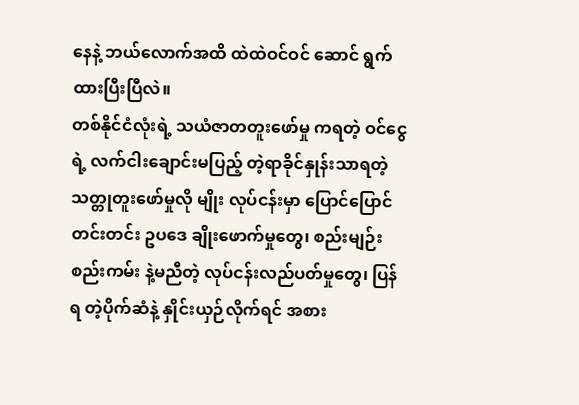နေနဲ့ ဘယ်လောက်အထိ ထဲထဲဝင်ဝင် ဆောင် ရွက်ထားပြီးပြီလဲ။
တစ်နိုင်ငံလုံးရဲ့ သယံဇာတတူးဖော်မှု ကရတဲ့ ဝင်ငွေရဲ့ လက်ငါးချောင်းမပြည့် တဲ့ရာခိုင်နှုန်းသာရတဲ့ သတ္တုတူးဖော်မှုလို မျိုး လုပ်ငန်းမှာ ပြောင်ပြောင်တင်းတင်း ဥပဒေ ချိုးဖောက်မှုတွေ၊ စည်းမျဉ်းစည်းကမ်း နဲ့မညီတဲ့ လုပ်ငန်းလည်ပတ်မှုတွေ၊ ပြန်ရ တဲ့ပိုက်ဆံနဲ့ နှိုင်းယှဉ်လိုက်ရင် အစား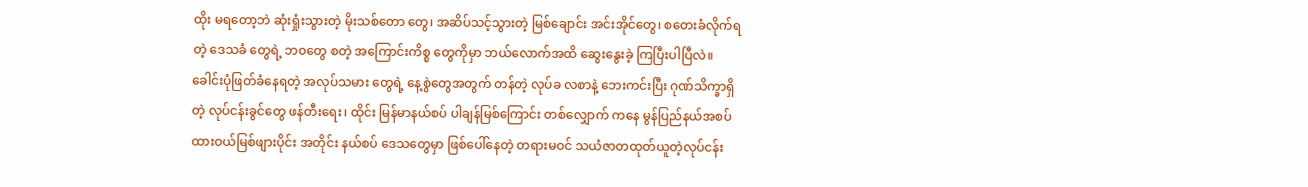ထိုး မရတော့ဘဲ ဆုံးရှုံးသွားတဲ့ မိုးသစ်တော တွေ၊ အဆိပ်သင့်သွားတဲ့ မြစ်ချောင်း အင်းအိုင်တွေ၊ စတေးခံလိုက်ရတဲ့ ဒေသခံ တွေရဲ့ ဘ၀တွေ စတဲ့ အကြောင်းကိစ္စ တွေကိုမှာ ဘယ်လောက်အထိ ဆွေးနွေးခဲ့ ကြပြီးပါပြီလဲ။
ခေါင်းပုံဖြတ်ခံနေရတဲ့ အလုပ်သမား တွေရဲ့ နေ့စွဲတွေအတွက် တန်တဲ့ လုပ်ခ လစာနဲ့ ဘေးကင်းပြီး ဂုဏ်သိက္ခာရှိတဲ့ လုပ်ငန်းခွင်တွေ ဖန်တီးရေး၊ ထိုင်း မြန်မာနယ်စပ် ပါချန်မြစ်ကြောင်း တစ်လျှောက် ကနေ မွန်ပြည်နယ်အစပ် ထားဝယ်မြစ်ဖျားပိုင်း အတိုင်း နယ်စပ် ဒေသတွေမှာ ဖြစ်ပေါ်နေတဲ့ တရားမဝင် သယံဇာတထုတ်ယူတဲ့လုပ်ငန်း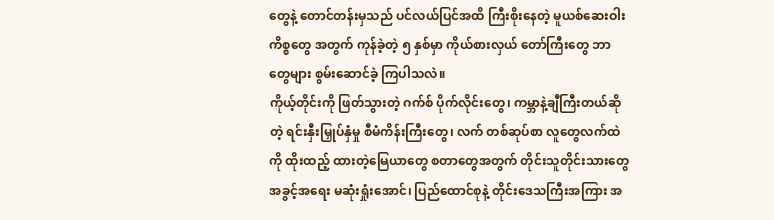တွေနဲ့ တောင်တန်းမှသည် ပင်လယ်ပြင်အထိ ကြီးစိုးနေတဲ့ မူယစ်ဆေးဝါးကိစ္စတွေ အတွက် ကုန်ခဲ့တဲ့ ၅ နှစ်မှာ ကိုယ်စားလှယ် တော်ကြီးတွေ ဘာတွေများ စွမ်းဆောင်ခဲ့ ကြပါသလဲ။
ကိုယ့်တိုင်းကို ဖြတ်သွားတဲ့ ဂက်စ် ပိုက်လိုင်းတွေ၊ ကမ္ဘာနဲ့ချီကြီးတယ်ဆိုတဲ့ ရင်းနှီးမြှုပ်နှံမှု စီမံကိန်းကြီးတွေ၊ လက် တစ်ဆုပ်စာ လူတွေလက်ထဲကို ထိုးထည့် ထားတဲ့မြေယာတွေ စတာတွေအတွက် တိုင်းသူတိုင်းသားတွေ အခွင့်အရေး မဆုံးရှုံးအောင်၊ ပြည်ထောင်စုနဲ့ တိုင်းဒေသကြီးအကြား အ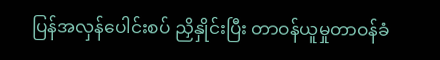ပြန်အလှန်ပေါင်းစပ် ညှိနှိုင်းပြီး တာဝန်ယူမှုတာဝန်ခံ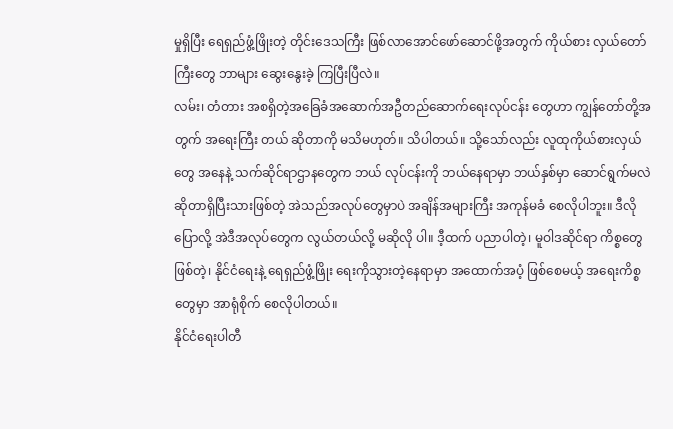မှုရှိပြီး ရေရှည်ဖွံ့ဖြိုးတဲ့ တိုင်းဒေသကြီး ဖြစ်လာအောင်ဖော်ဆောင်ဖို့အတွက် ကိုယ်စား လှယ်တော်ကြီးတွေ ဘာများ ဆွေးနွေးခဲ့ ကြပြီးပြီလဲ။
လမ်း၊ တံတား အစရှိတဲ့အခြေခံအဆောက်အဦတည်ဆောက်ရေးလုပ်ငန်း တွေဟာ ကျွန်တော်တို့အတွက် အရေးကြီး တယ် ဆိုတာကို မသိမဟုတ်။ သိပါတယ်။ သို့သော်လည်း လူထုကိုယ်စားလှယ်တွေ အနေနဲ့ သက်ဆိုင်ရာဌာနတွေက ဘယ် လုပ်ငန်းကို ဘယ်နေရာမှာ ဘယ်နှစ်မှာ ဆောင်ရွက်မလဲဆိုတာရှိပြီးသားဖြစ်တဲ့ အဲသည်အလုပ်တွေမှာပဲ အချိန်အများကြီး အကုန်မခံ စေလိုပါဘူး။ ဒီလိုပြောလို့ အဲဒီအလုပ်တွေက လွယ်တယ်လို့ မဆိုလို ပါ။ ဒီ့ထက် ပညာပါတဲ့၊ မူဝါဒဆိုင်ရာ ကိစ္စတွေဖြစ်တဲ့၊ နိုင်ငံရေးနဲ့ ရေရှည်ဖွံ့ဖြိုး ရေးကိုသွားတဲ့နေရာမှာ အထောက်အပံ့ ဖြစ်စေမယ့် အရေးကိစ္စတွေမှာ အာရုံစိုက် စေလိုပါတယ်။
နိုင်ငံရေးပါတီ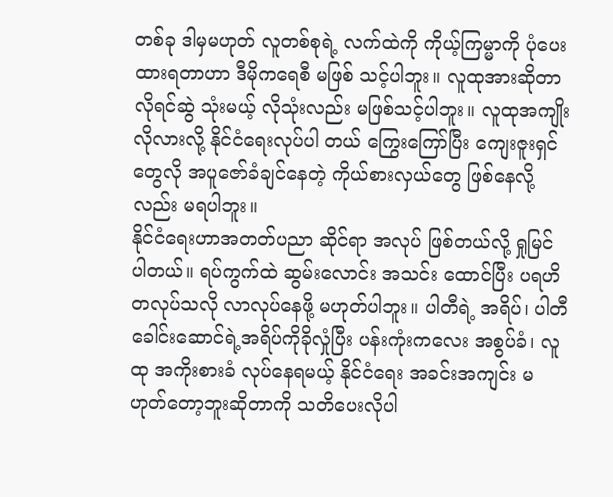တစ်ခု ဒါမှမဟုတ် လူတစ်စုရဲ့ လက်ထဲကို ကိုယ့်ကြမ္မာကို ပုံပေးထားရတာဟာ ဒီမိုကရေစီ မဖြစ် သင့်ပါဘူး။ လူထုအားဆိုတာ လိုရင်ဆွဲ သုံးမယ့် လိုသုံးလည်း မဖြစ်သင့်ပါဘူး။ လူထုအကျိုးလိုလားလို့ နိုင်ငံရေးလုပ်ပါ တယ် ကြွေးကြော်ပြီး ကျေးဇူးရှင်တွေလို အပူဇော်ခံချင်နေတဲ့ ကိုယ်စားလှယ်တွေ ဖြစ်နေလို့လည်း မရပါဘူး။
နိုင်ငံရေးဟာအတတ်ပညာ ဆိုင်ရာ အလုပ် ဖြစ်တယ်လို့ ရှုမြင် ပါတယ်။ ရပ်ကွက်ထဲ ဆွမ်းလောင်း အသင်း ထောင်ပြီး ပရဟိတလုပ်သလို လာလုပ်နေဖို့ မဟုတ်ပါဘူး။ ပါတီရဲ့ အရိပ်၊ ပါတီ ခေါင်းဆောင်ရဲ့အရိပ်ကိုခိုလှုံပြီး ပန်းကုံးကလေး အစွပ်ခံ၊ လူထု အကိုးစားခံ လုပ်နေရမယ့် နိုင်ငံရေး အခင်းအကျင်း မဟုတ်တော့ဘူးဆိုတာကို သတိပေးလိုပါ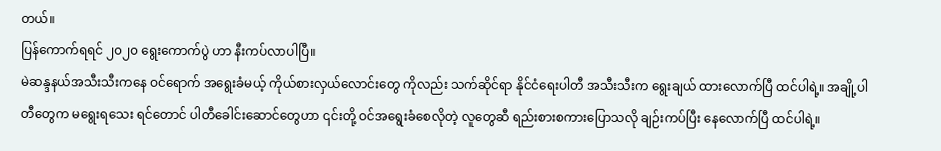တယ်။
ပြန်ကောက်ရရင် ၂၀၂၀ ရွေးကောက်ပွဲ ဟာ နီးကပ်လာပါပြီ။
မဲဆန္ဒနယ်အသီးသီးကနေ ဝင်ရောက် အရွေးခံမယ့် ကိုယ်စားလှယ်လောင်းတွေ ကိုလည်း သက်ဆိုင်ရာ နိုင်ငံရေးပါတီ အသီးသီးက ရွေးချယ် ထားလောက်ပြီ ထင်ပါရဲ့။ အချို့ပါတီတွေက မရွေးရသေး ရင်တောင် ပါတီခေါင်းဆောင်တွေဟာ ၎င်းတို့ ဝင်အရွေးခံစေလိုတဲ့ လူတွေဆီ ရည်းစားစကားပြောသလို ချဉ်းကပ်ပြီး နေလောက်ပြီ ထင်ပါရဲ့။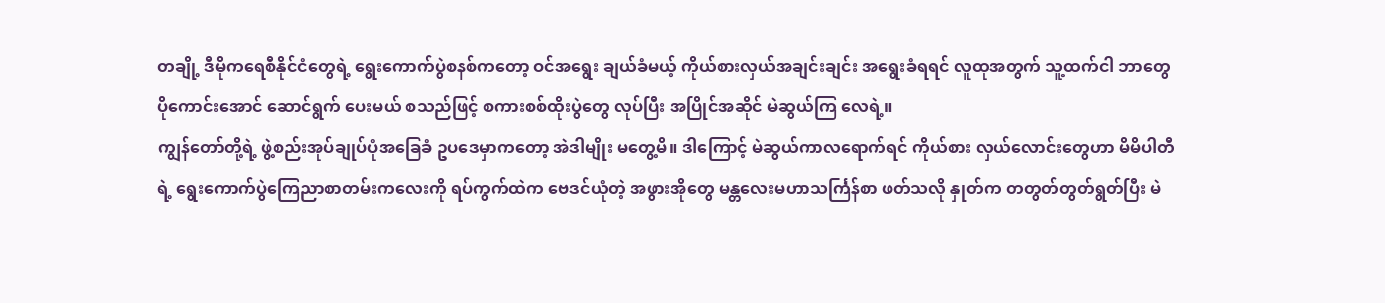တချို့ ဒီမိုကရေစီနိုင်ငံတွေရဲ့ ရွေးကောက်ပွဲစနစ်ကတော့ ဝင်အရွေး ချယ်ခံမယ့် ကိုယ်စားလှယ်အချင်းချင်း အရွေးခံရရင် လူထုအတွက် သူ့ထက်ငါ ဘာတွေ ပိုကောင်းအောင် ဆောင်ရွက် ပေးမယ် စသည်ဖြင့် စကားစစ်ထိုးပွဲတွေ လုပ်ပြီး အပြိုင်အဆိုင် မဲဆွယ်ကြ လေရဲ့။
ကျွန်တော်တို့ရဲ့ ဖွဲ့စည်းအုပ်ချုပ်ပုံအခြေခံ ဥပဒေမှာကတော့ အဲဒါမျိုး မတွေ့မိ။ ဒါကြောင့် မဲဆွယ်ကာလရောက်ရင် ကိုယ်စား လှယ်လောင်းတွေဟာ မိမိပါတီရဲ့ ရွေးကောက်ပွဲကြေညာစာတမ်းကလေးကို ရပ်ကွက်ထဲက ဗေဒင်ယုံတဲ့ အဖွားအိုတွေ မန္တလေးမဟာသင်္ကြန်စာ ဖတ်သလို နှုတ်က တတွတ်တွတ်ရွတ်ပြီး မဲ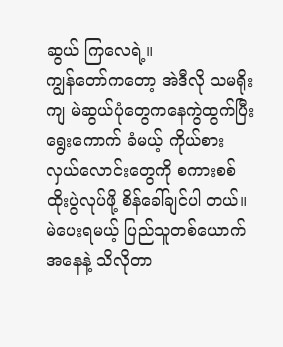ဆွယ် ကြလေရဲ့။
ကျွန်တော်ကတော့ အဲဒီလို သမရိုးကျ မဲဆွယ်ပုံတွေကနေကွဲထွက်ပြီး ရွေးကောက် ခံမယ့် ကိုယ်စားလှယ်လောင်းတွေကို စကားစစ်ထိုးပွဲလုပ်ဖို့ စိန်ခေါ်ချင်ပါ တယ်။ မဲပေးရမယ့် ပြည်သူတစ်ယောက် အနေနဲ့ သိလိုတာ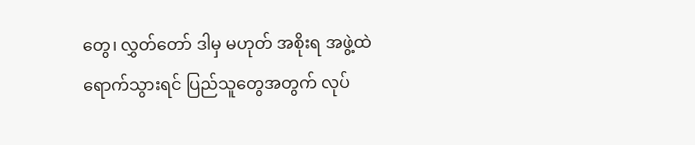တွေ၊ လွှတ်တော် ဒါမှ မဟုတ် အစိုးရ အဖွဲ့ထဲရောက်သွားရင် ပြည်သူတွေအတွက် လုပ်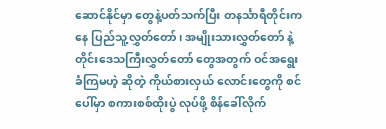ဆောင်နိုင်မှာ တွေနဲ့ပတ်သက်ပြီး တနင်္သာရီတိုင်းကနေ ပြည်သူ့လွှတ်တော်၊ အမျိုးသားလွှတ်တော် နဲ့ တိုင်းဒေသကြီးလွှတ်တော် တွေအတွက် ဝင်အရွေးခံကြမဟဲ့ ဆိုတဲ့ ကိုယ်စားလှယ် လောင်းတွေကို စင်ပေါ်မှာ စကားစစ်ထိုးပွဲ လုပ်ဖို့ စိန်ခေါ်လိုက်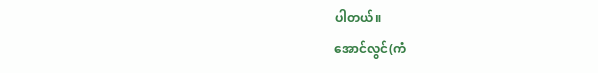ပါတယ်။
အောင်လွင်(ကံ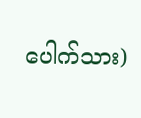ပေါက်သား)